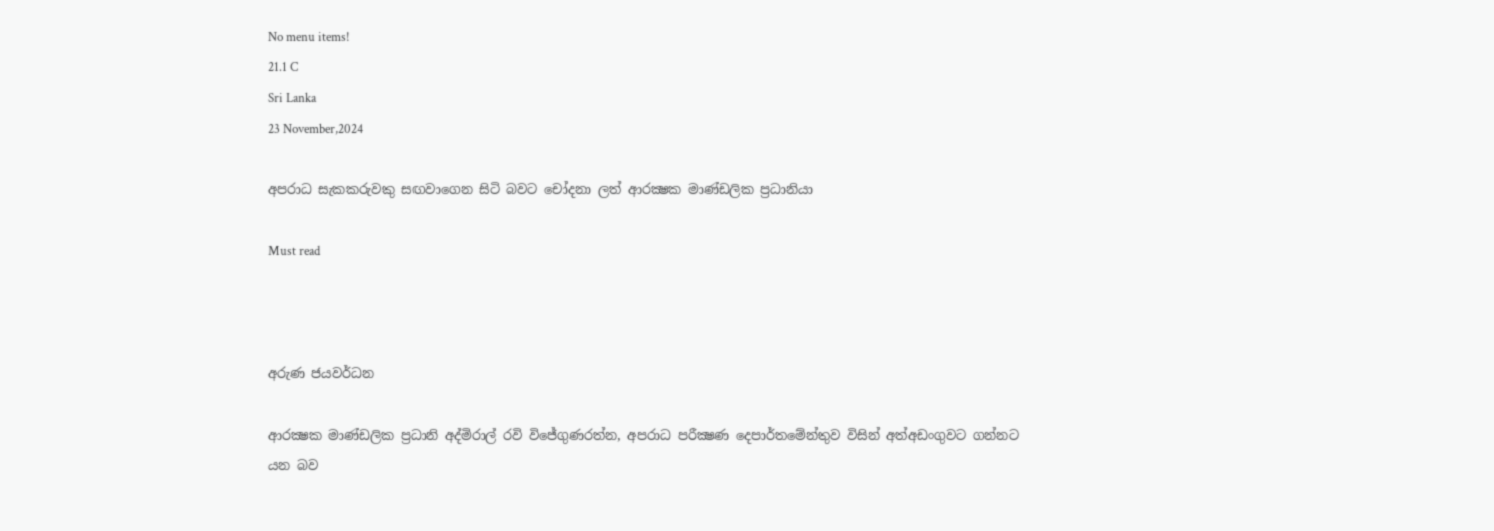No menu items!
21.1 C
Sri Lanka
23 November,2024

අපරාධ සැකකරුවකු සඟවාගෙන සිටි බවට චෝදනා ලත් ආරක්‍ෂක මාණ්ඩලික ප්‍රධානියා

Must read



අරුණ ජයවර්ධන

ආරක්‍ෂක මාණ්ඩලික ප්‍රධානි අද්මිරාල් රවි විජේගුණරත්න, අපරාධ පරීක්‍ෂණ දෙපාර්තමේන්තුව විසින් අත්අඩංගුවට ගන්නට යන බව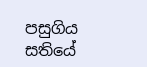පසුගිය සතියේ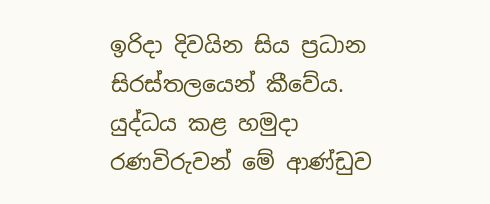ඉරිදා දිවයින සිය ප්‍රධාන සිරස්තලයෙන් කීවේය. යුද්ධය කළ හමුදා රණවිරුවන් මේ ආණ්ඩුව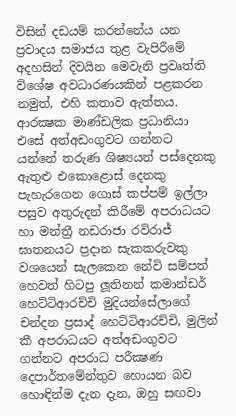විසින් දඩයම් කරන්නේය යන ප්‍රවාදය සමාජය තුළ වැපිරීමේ අදහසින් දිවයින මෙවැනි ප්‍රවෘත්ති විශේෂ අවධාරණයකින් පළකරන නමුත්, එහි කතාව ඇත්තය.
ආරක්‍ෂක මාණ්ඩලික ප්‍රධානියා එසේ අත්අඩංගුවට ගන්නට යන්නේ තරුණ ශිෂ්‍යයන් පස්දෙනකු ඇතුළු එකොළොස් දෙනකු පැහැරගෙන ගොස් කප්පම් ඉල්ලා පසුව අතුරුදන් කිරීමේ අපරාධයට හා මන්ත්‍රී නඩරාජා රවිරාජ් ඝාතනයට ප්‍රදාන සැකකරුවකු වශයෙන් සැලකෙන නේවි සම්පත් හෙවත් හිටපු ලූතිනන් කමාන්ඩර් හෙට්ටිආරච්චි මුදියන්සේලාගේ චන්දන ප්‍රසාද් හෙට්ටිආරච්චි, මුලින් කී අපරාධයට අත්අඩංගුවට ගන්නට අපරාධ පරීක්‍ෂණ දෙපාර්තමේන්තුව හොයන බව හොඳින්ම දැන දැන, ඔහු සඟවා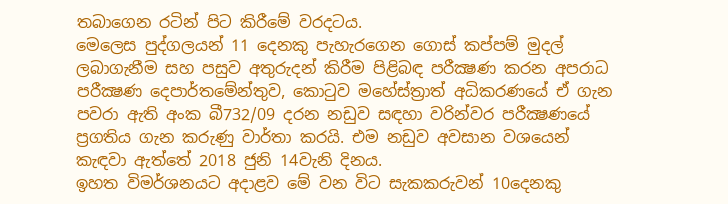තබාගෙන රටින් පිට කිරීමේ වරදටය.
මෙලෙස පුද්ගලයන් 11 දෙනකු පැහැරගෙන ගොස් කප්පම් මුදල් ලබාගැනීම සහ පසුව අතුරුදන් කිරීම පිළිබඳ පරීක්‍ෂණ කරන අපරාධ පරීක්‍ෂණ දෙපාර්තමේන්තුව, කොටුව මහේස්ත්‍රාත් අධිකරණයේ ඒ ගැන පවරා ඇති අංක බී732/09 දරන නඩුව සඳහා වරින්වර පරීක්‍ෂණයේ ප්‍රගතිය ගැන කරුණු වාර්තා කරයි. එම නඩුව අවසාන වශයෙන් කැඳවා ඇත්තේ 2018 ජුනි 14වැනි දිනය.
ඉහත විමර්ශනයට අදාළව මේ වන විට සැකකරුවන් 10දෙනකු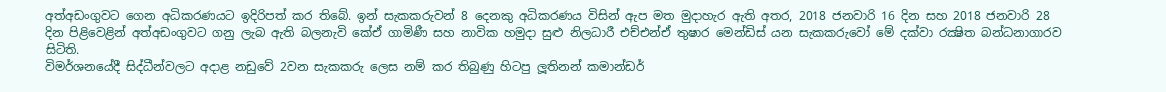අත්අඩංගුවට ගෙන අධිකරණයට ඉදිරිපත් කර තිබේ. ඉන් සැකකරුවන් 8 දෙනකු අධිකරණය විසින් ඇප මත මුදාහැර ඇති අතර, 2018 ජනවාරි 16 දින සහ 2018 ජනවාරි 28 දින පිළිවෙළින් අත්අඩංගුවට ගනු ලැබ ඇති බලනැවි කේඒ ගාමිණී සහ නාවික හමුදා සුළු නිලධාරී එච්එන්ඒ තුෂාර මෙන්ඩිස් යන සැකකරුවෝ මේ දක්වා රක්‍ෂිත බන්ධනාගාරව සිටිති.
විමර්ශනයේදී සිද්ධීන්වලට අදාළ නඩුවේ 2වන සැකකරු ලෙස නම් කර තිබුණු හිටපු ලූතිනන් කමාන්ඩර්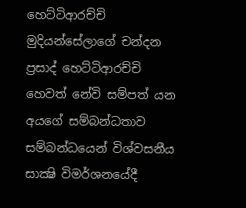හෙට්ටිආරච්චි මුදියන්සේලාගේ චන්දන ප්‍රසාද් හෙට්ටිආරච්චි හෙවත් නේවි සම්පත් යන අයගේ සම්බන්ධතාව සම්බන්ධයෙන් විශ්වසනීය සාක්‍ෂි විමර්ශනයේදී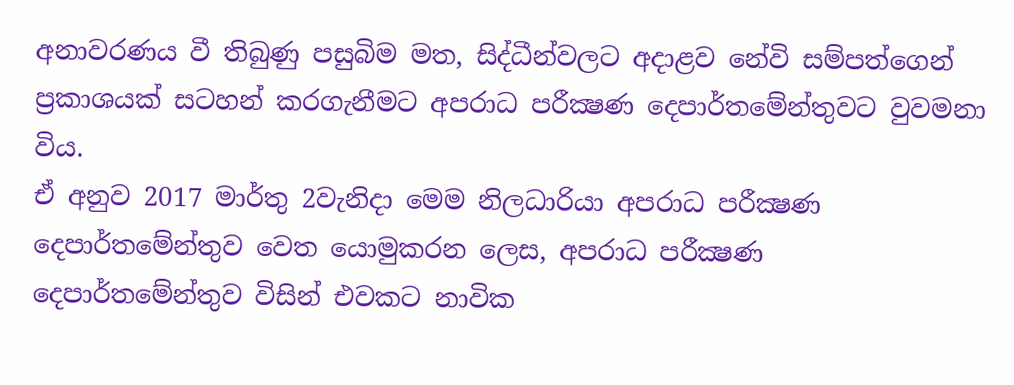අනාවරණය වී තිබුණු පසුබිම මත, සිද්ධීන්වලට අදාළව නේවි සම්පත්ගෙන් ප්‍රකාශයක් සටහන් කරගැනීමට අපරාධ පරීක්‍ෂණ දෙපාර්තමේන්තුවට වුවමනා විය.
ඒ අනුව 2017 මාර්තු 2වැනිදා මෙම නිලධාරියා අපරාධ පරීක්‍ෂණ දෙපාර්තමේන්තුව වෙත යොමුකරන ලෙස, අපරාධ පරීක්‍ෂණ දෙපාර්තමේන්තුව විසින් එවකට නාවික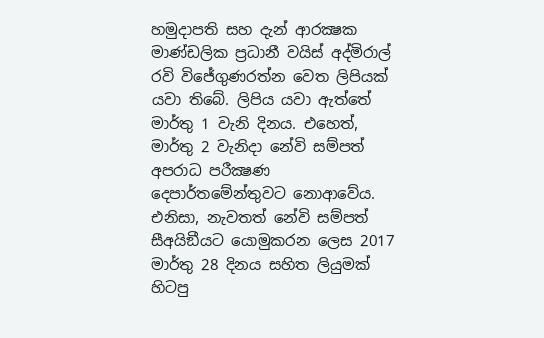හමුදාපති සහ දැන් ආරක්‍ෂක මාණ්ඩලික ප්‍රධානී වයිස් අද්මිරාල් රවි විජේගුණරත්න වෙත ලිපියක් යවා තිබේ. ලිපිය යවා ඇත්තේ මාර්තු 1 වැනි දිනය. එහෙත්, මාර්තු 2 වැනිදා නේවි සම්පත් අපරාධ පරීක්‍ෂණ දෙපාර්තමේන්තුවට නොආවේය. එනිසා, නැවතත් නේවි සම්පත් සීඅයිඞීයට යොමුකරන ලෙස 2017 මාර්තු 28 දිනය සහිත ලියුමක් හිටපු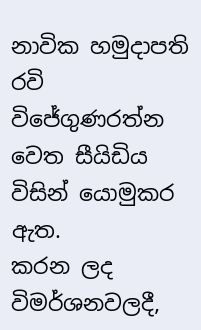නාවික හමුදාපති රවි විජේගුණරත්න වෙත සීයිඩිය විසින් යොමුකර ඇත.
කරන ලද විමර්ශනවලදී,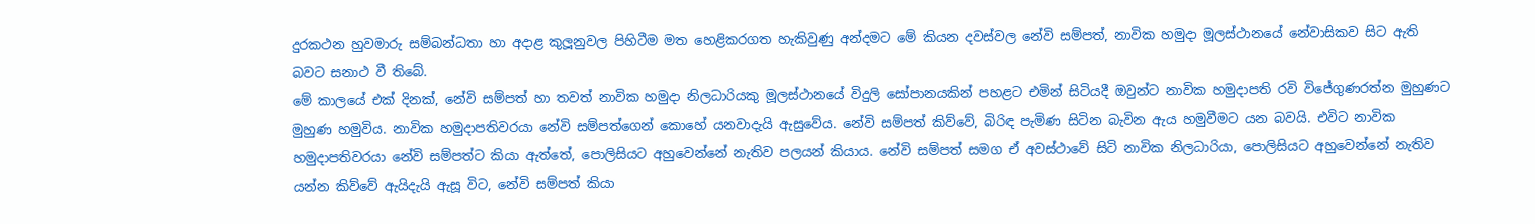දුරකථන හුවමාරු සම්බන්ධතා හා අදාළ කුලූනුවල පිහිටීම මත හෙළිකරගත හැකිවුණු අන්දමට මේ කියන දවස්වල නේවි සම්පත්, නාවික හමුදා මූලස්ථානයේ නේවාසිකව සිට ඇති බවට සනාථ වී තිබේ.
මේ කාලයේ එක් දිනක්, නේවි සම්පත් හා තවත් නාවික හමුදා නිලධාරියකු මූලස්ථානයේ විදුලි සෝපානයකින් පහළට එමින් සිටියදී ඔවුන්ට නාවික හමුදාපති රවි විජේගුණරත්න මුහුණට මුහුණ හමුවිය. නාවික හමුදාපතිවරයා නේවි සම්පත්ගෙන් කොහේ යනවාදැයි ඇසුවේය. නේවි සම්පත් කිව්වේ, බිරිඳ පැමිණ සිටින බැවින ඇය හමුවීමට යන බවයි. එවිට නාවික හමුදාපතිවරයා නේවි සම්පත්ට කියා ඇත්තේ, පොලිසියට අහුවෙන්නේ නැතිව පලයන් කියාය. නේවි සම්පත් සමග ඒ අවස්ථාවේ සිටි නාවික නිලධාරියා, පොලිසියට අහුවෙන්නේ නැතිව යන්න කිව්වේ ඇයිදැයි ඇසූ විට, නේවි සම්පත් කියා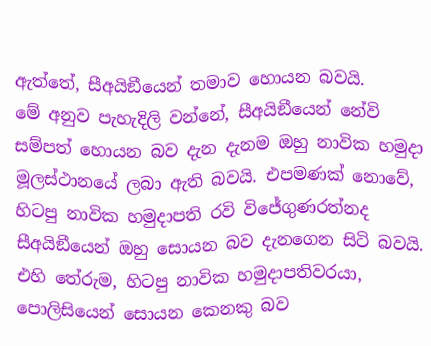ඇත්තේ, සීඅයිඞීයෙන් තමාව හොයන බවයි.
මේ අනුව පැහැදිලි වන්නේ, සීඅයිඞීයෙන් නේවි සම්පත් හොයන බව දැන දැනම ඔහු නාවික හමුදා මූලස්ථානයේ ලබා ඇති බවයි. එපමණක් නොවේ, හිටපු නාවික හමුදාපති රවි විජේගුණරත්නද සීඅයිඞීයෙන් ඔහු සොයන බව දැනගෙන සිටි බවයි. එහි තේරුම, හිටපු නාවික හමුදාපතිවරයා, පොලිසියෙන් සොයන කෙනකු බව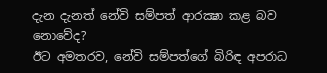දැන දැනත් නේවි සම්පත් ආරක්‍ෂා කළ බව නොවේද?
ඊට අමතරව, නේවි සම්පත්ගේ බිරිඳ අපරාධ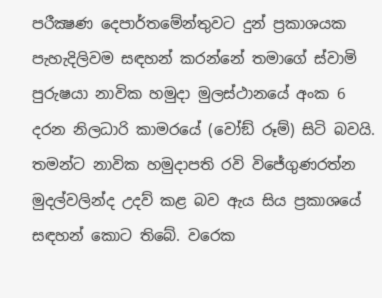පරීක්‍ෂණ දෙපාර්තමේන්තුවට දුන් ප්‍රකාශයක පැහැදිලිවම සඳහන් කරන්නේ තමාගේ ස්වාමි පුරුෂයා නාවික හමුදා මුලස්ථානයේ අංක 6 දරන නිලධාරි කාමරයේ (වෝඞ් රූම්) සිටි බවයි. තමන්ට නාවික හමුදාපති රවි විජේගුණරත්න මුදල්වලින්ද උදව් කළ බව ඇය සිය ප්‍රකාශයේ සඳහන් කොට තිබේ. වරෙක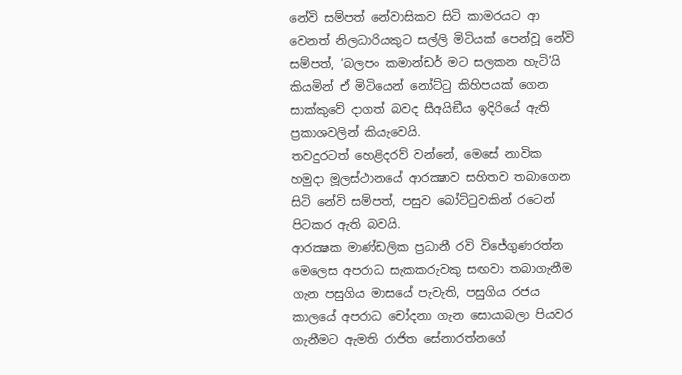නේවි සම්පත් නේවාසිකව සිටි කාමරයට ආ වෙනත් නිලධාරියකුට සල්ලි මිටියක් පෙන්වූ නේවි සම්පත්, ‘බලපං කමාන්ඩර් මට සලකන හැටි’යි කියමින් ඒ මිටියෙන් නෝට්ටු කිහිපයක් ගෙන සාක්කුවේ දාගත් බවද සීඅයිඞීය ඉදිරියේ ඇති ප්‍රකාශවලින් කියැවෙයි.
තවදුරටත් හෙළිදරව් වන්නේ, මෙසේ නාවික හමුදා මූලස්ථානයේ ආරක්‍ෂාව සහිතව තබාගෙන සිටි නේවි සම්පත්, පසුව බෝට්ටුවකින් රටෙන් පිටකර ඇති බවයි.
ආරක්‍ෂක මාණ්ඩලික ප්‍රධානී රවි විජේගුණරත්න මෙලෙස අපරාධ සැකකරුවකු සඟවා තබාගැනීම ගැන පසුගිය මාසයේ පැවැති, පසුගිය රජය කාලයේ අපරාධ චෝදනා ගැන සොයාබලා පියවර ගැනීමට ඇමති රාජිත සේනාරත්නගේ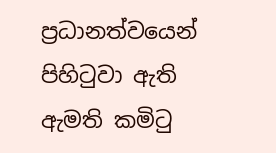ප්‍රධානත්වයෙන් පිහිටුවා ඇති ඇමති කමිටු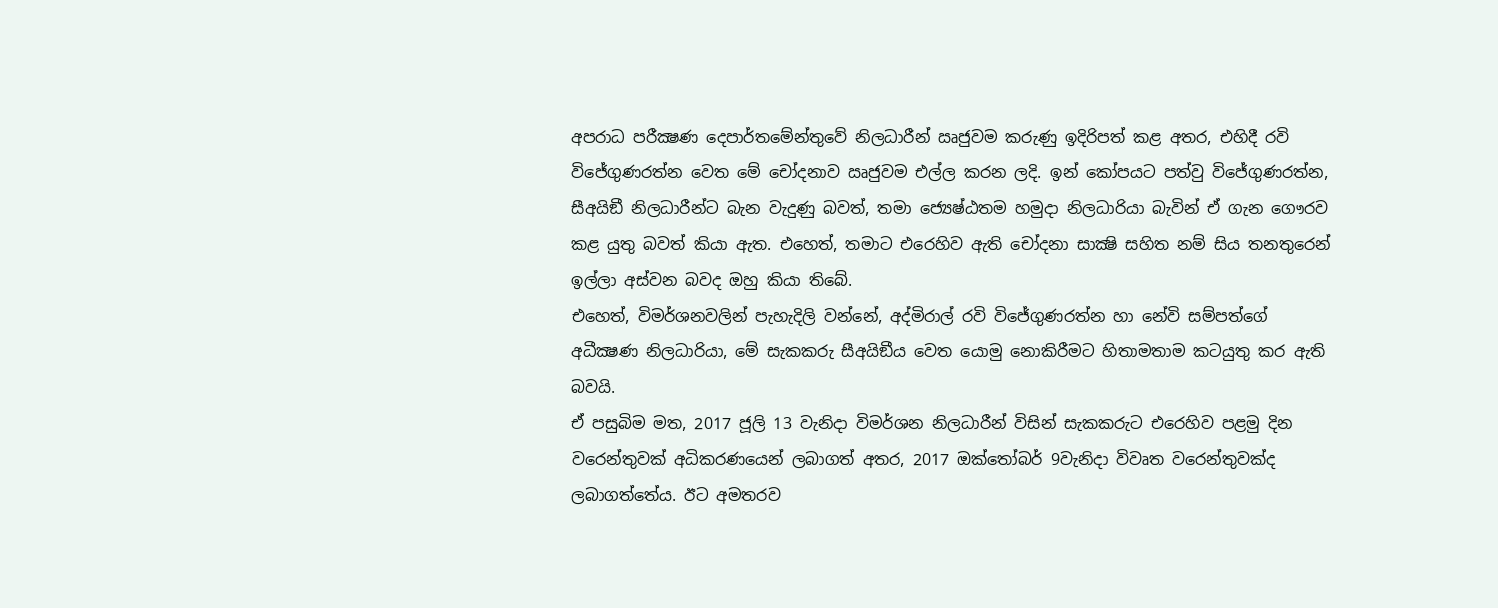අපරාධ පරීක්‍ෂණ දෙපාර්තමේන්තුවේ නිලධාරීන් ඍජුවම කරුණු ඉදිරිපත් කළ අතර, එහිදී රවි විජේගුණරත්න වෙත මේ චෝදනාව ඍජුවම එල්ල කරන ලදි. ඉන් කෝපයට පත්වු විජේගුණරත්න, සීඅයිඞී නිලධාරීන්ට බැන වැදුණු බවත්, තමා ජ්‍යෙෂ්ඨතම හමුදා නිලධාරියා බැවින් ඒ ගැන ගෞරව කළ යුතු බවත් කියා ඇත. එහෙත්, තමාට එරෙහිව ඇති චෝදනා සාක්‍ෂි සහිත නම් සිය තනතුරෙන් ඉල්ලා අස්වන බවද ඔහු කියා තිබේ.
එහෙත්, විමර්ශනවලින් පැහැදිලි වන්නේ, අද්මිරාල් රවි විජේගුණරත්න හා නේවි සම්පත්ගේ අධීක්‍ෂණ නිලධාරියා, මේ සැකකරු සීඅයිඞීය වෙත යොමු නොකිරීමට හිතාමතාම කටයුතු කර ඇති බවයි.
ඒ පසුබිම මත, 2017 ජූලි 13 වැනිදා විමර්ශන නිලධාරීන් විසින් සැකකරුට එරෙහිව පළමු දින වරෙන්තුවක් අධිකරණයෙන් ලබාගත් අතර, 2017 ඔක්තෝබර් 9වැනිදා විවෘත වරෙන්තුවක්ද ලබාගත්තේය. ඊට අමතරව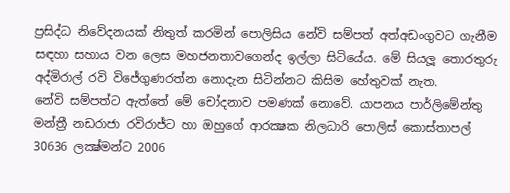ප්‍රසිද්ධ නිවේදනයක් නිතුත් කරමින් පොලිසිය නේවි සම්පත් අත්අඩංගුවට ගැනීම සඳහා සහාය වන ලෙස මහජනතාවගෙන්ද ඉල්ලා සිටියේය. මේ සියලූ තොරතුරු අද්මිරාල් රවි විජේගුණරත්න නොදැන සිටින්නට කිසිම හේතුවක් නැත.
නේවි සම්පත්ට ඇත්තේ මේ චෝදනාව පමණක් නොවේ. යාපනය පාර්ලිමේන්තු මන්ත්‍රී නඩරාජා රවිරාජ්ට හා ඔහුගේ ආරක්‍ෂක නිලධාරි පොලිස් කොස්තාපල් 30636 ලක්‍ෂ්මන්ට 2006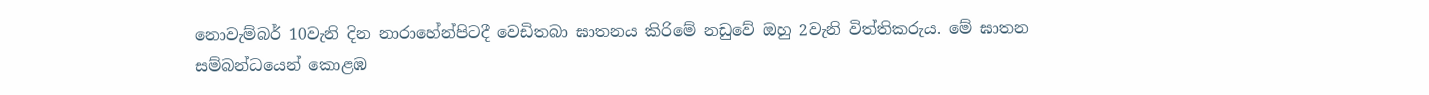නොවැම්බර් 10වැනි දින නාරාහේන්පිටදී වෙඩිතබා ඝාතනය කිරිමේ නඩුවේ ඔහු 2වැනි විත්තිකරුය. මේ ඝාතන සම්බන්ධයෙන් කොළඹ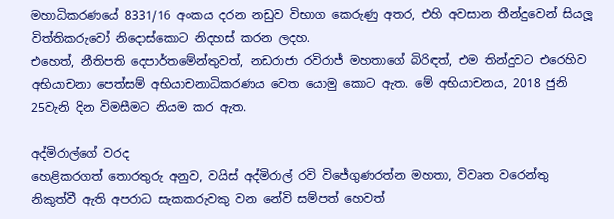මහාධිකරණයේ 8331/16 අංකය දරන නඩුව විභාග කෙරුණු අතර, එහි අවසාන තීන්දුවෙන් සියලූ විත්තිකරුවෝ නිදොස්කොට නිදහස් කරන ලදහ.
එහෙත්, නීතිපති දෙපාර්තමේන්තුවත්, නඩරාජා රවිරාජ් මහතාගේ බිරිඳත්, එම තින්දුවට එරෙහිව අභියාචනා පෙත්සම් අභියාචනාධිකරණය වෙත යොමු කොට ඇත. මේ අභියාචනය, 2018 ජුනි 25වැනි දින විමසීමට නියම කර ඇත.

අද්මිරාල්ගේ වරද
හෙළිකරගත් තොරතුරු අනුව, වයිස් අද්මිරාල් රවි විජේගුණරත්න මහතා, විවෘත වරෙන්තු නිකුත්වී ඇති අපරාධ සැකකරුවකු වන නේවි සම්පත් හෙවත්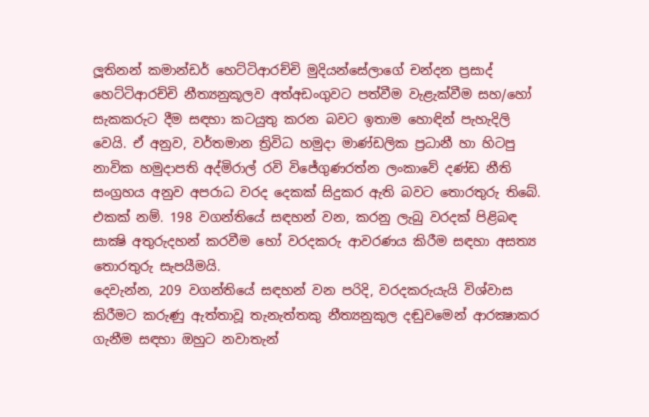ලූතිනන් කමාන්ඩර් හෙට්ටිආරච්චි මුදියන්සේලාගේ චන්දන ප්‍රසාද් හෙට්ටිආරච්චි නීත්‍යනුකූලව අත්අඩංගුවට පත්වීම වැළැක්වීම සහ/හෝ සැකකරුට දීම සඳහා කටයුතු කරන බවට ඉතාම හොඳින් පැහැදිලි වෙයි. ඒ අනුව, වර්තමාන ත්‍රිවිධ හමුදා මාණ්ඩලික ප්‍රධානී හා හිටපු නාවික හමුදාපති අද්මිරාල් රවි විජේගුණරත්න ලංකාවේ දණ්ඩ නීති සංග්‍රහය අනුව අපරාධ වරද දෙකක් සිදුකර ඇති බවට තොරතුරු තිබේ.
එකක් නම්. 198 වගන්තියේ සඳහන් වන, කරනු ලැබු වරදක් පිළිබඳ සාක්‍ෂි අතුරුදහන් කරවීම හෝ වරදකරු ආවරණය කිරීම සඳහා අසත්‍ය තොරතුරු සැපයීමයි.
දෙවැන්න, 209 වගන්තියේ සඳහන් වන පරිදි, වරදකරුයැයි විශ්වාස කිරීමට කරුණු ඇත්තාවූ තැනැත්තකු නීත්‍යනුකුල දඬුවමෙන් ආරක්‍ෂාකර ගැනීම සඳහා ඔහුට නවාතැන්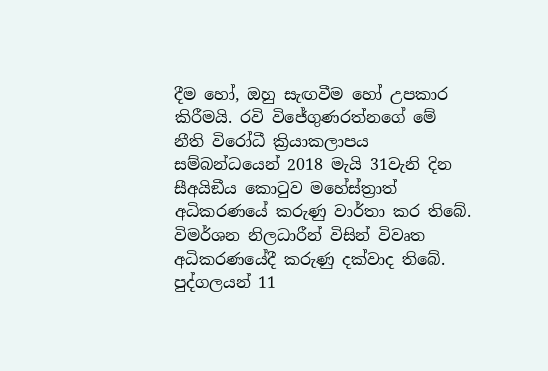දීම හෝ, ඔහු සැඟවීම හෝ උපකාර කිරීමයි. රවි විජේගුණරත්නගේ මේ නීති විරෝධී ක්‍රියාකලාපය සම්බන්ධයෙන් 2018 මැයි 31වැනි දින සීඅයිඞීය කොටුව මහේස්ත්‍රාත් අධිකරණයේ කරුණු වාර්තා කර තිබේ. විමර්ශන නිලධාරීන් විසින් විවෘත අධිකරණයේදී කරුණු දක්වාද තිබේ.
පුද්ගලයන් 11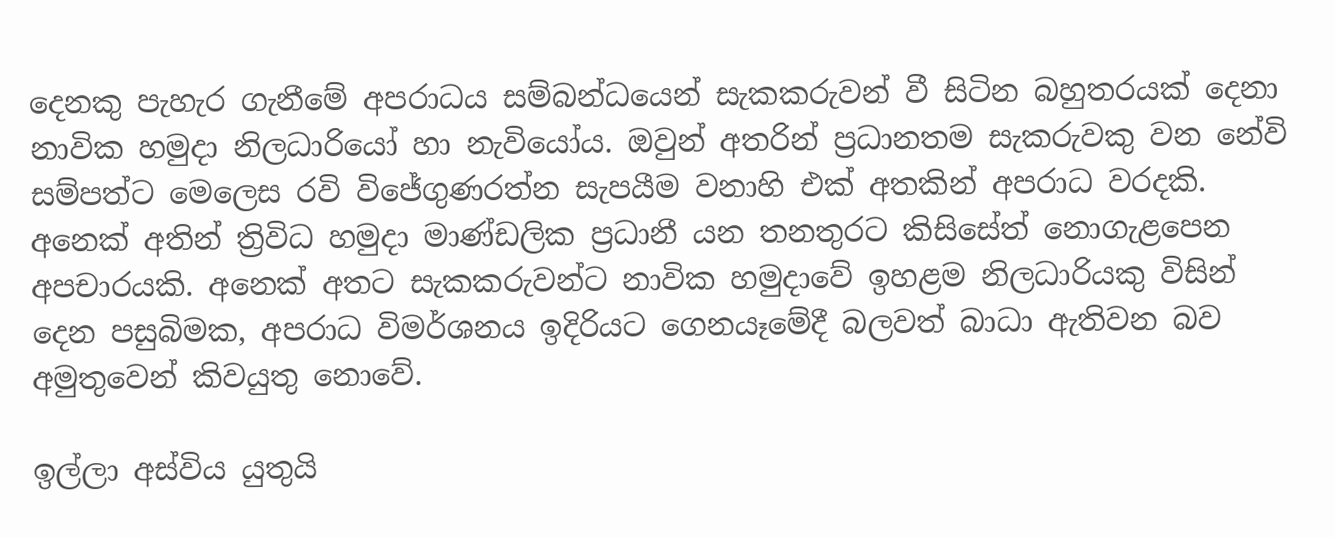දෙනකු පැහැර ගැනීමේ අපරාධය සම්බන්ධයෙන් සැකකරුවන් වී සිටින බහුතරයක් දෙනා නාවික හමුදා නිලධාරියෝ හා නැවියෝය. ඔවුන් අතරින් ප්‍රධානතම සැකරුවකු වන නේවි සම්පත්ට මෙලෙස රවි විජේගුණරත්න සැපයීම වනාහි එක් අතකින් අපරාධ වරදකි. අනෙක් අතින් ත්‍රිවිධ හමුදා මාණ්ඩලික ප්‍රධානී යන තනතුරට කිසිසේත් නොගැළපෙන අපචාරයකි. අනෙක් අතට සැකකරුවන්ට නාවික හමුදාවේ ඉහළම නිලධාරියකු විසින් දෙන පසුබිමක, අපරාධ විමර්ශනය ඉදිරියට ගෙනයෑමේදී බලවත් බාධා ඇතිවන බව අමුතුවෙන් කිවයුතු නොවේ.

ඉල්ලා අස්විය යුතුයි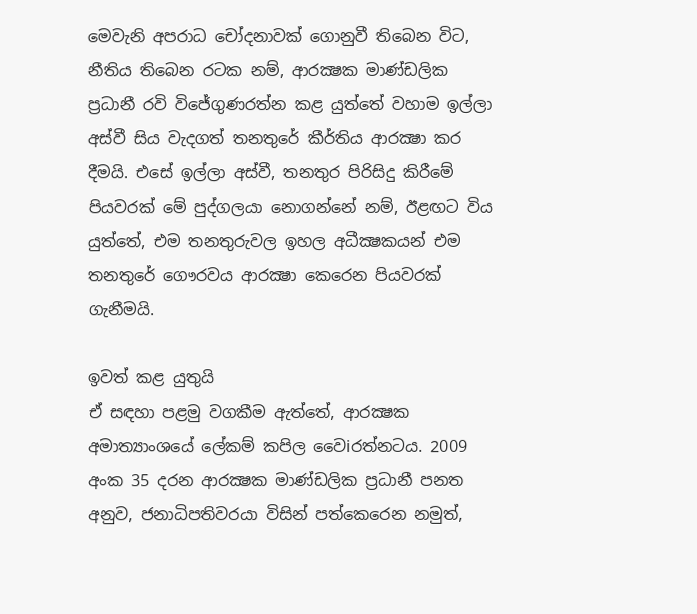මෙවැනි අපරාධ චෝදනාවක් ගොනුවී තිබෙන විට, නීතිය තිබෙන රටක නම්, ආරක්‍ෂක මාණ්ඩලික ප්‍රධානී රවි විජේගුණරත්න කළ යුත්තේ වහාම ඉල්ලා අස්වී සිය වැදගත් තනතුරේ කීර්තිය ආරක්‍ෂා කර දීමයි. එසේ ඉල්ලා අස්වී, තනතුර පිරිසිදු කිරීමේ පියවරක් මේ පුද්ගලයා නොගන්නේ නම්, ඊළඟට විය යුත්තේ, එම තනතුරුවල ඉහල අධීක්‍ෂකයන් එම තනතුරේ ගෞරවය ආරක්‍ෂා කෙරෙන පියවරක් ගැනීමයි.

ඉවත් කළ යුතුයි
ඒ සඳහා පළමු වගකීම ඇත්තේ, ආරක්‍ෂක අමාත්‍යාංශයේ ලේකම් කපිල වෛiරත්නටය. 2009 අංක 35 දරන ආරක්‍ෂක මාණ්ඩලික ප්‍රධානී පනත අනුව, ජනාධිපතිවරයා විසින් පත්කෙරෙන නමුත්,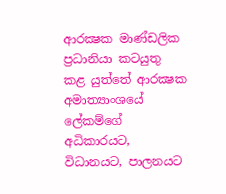ආරක්‍ෂක මාණ්ඩලික ප්‍රධානියා කටයුතු කළ යුත්තේ ආරක්‍ෂක අමාත්‍යාංශයේ ලේකම්ගේ අධිකාරයට, විධානයට, පාලනයට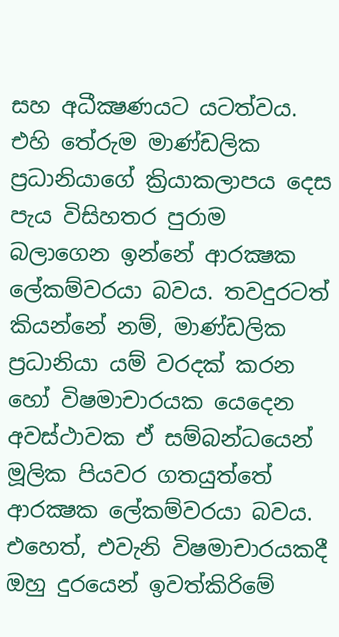සහ අධීක්‍ෂණයට යටත්වය. එහි තේරුම මාණ්ඩලික ප්‍රධානියාගේ ක්‍රියාකලාපය දෙස පැය විසිහතර පුරාම බලාගෙන ඉන්නේ ආරක්‍ෂක ලේකම්වරයා බවය. තවදුරටත් කියන්නේ නම්, මාණ්ඩලික ප්‍රධානියා යම් වරදක් කරන හෝ විෂමාචාරයක යෙදෙන අවස්ථාවක ඒ සම්බන්ධයෙන් මූලික පියවර ගතයුත්තේ ආරක්‍ෂක ලේකම්වරයා බවය.
එහෙත්, එවැනි විෂමාචාරයකදී ඔහු දුරයෙන් ඉවත්කිරිමේ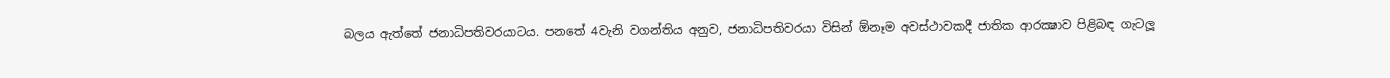බලය ඇත්තේ ජනාධිපතිවරයාටය. පනතේ 4වැනි වගන්තිය අනුව, ජනාධිපතිවරයා විසින් ඕනෑම අවස්ථාවකදී ජාතික ආරක්‍ෂාව පිළිබඳ ගැටලූ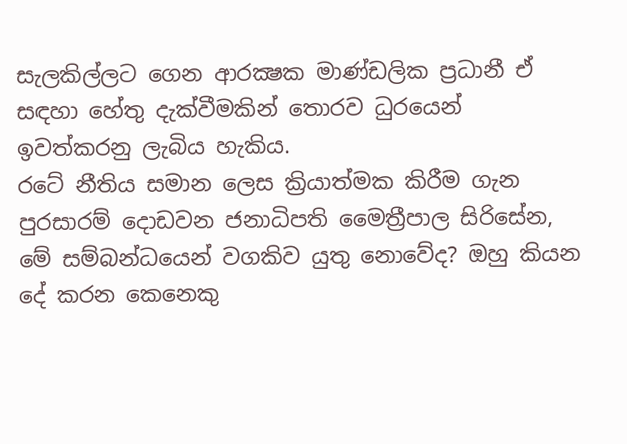සැලකිල්ලට ගෙන ආරක්‍ෂක මාණ්ඩලික ප්‍රධානී ඒ සඳහා හේතු දැක්වීමකින් තොරව ධුරයෙන් ඉවත්කරනු ලැබිය හැකිය.
රටේ නීතිය සමාන ලෙස ක්‍රියාත්මක කිරීම ගැන පුරසාරම් දොඩවන ජනාධිපති මෛත්‍රීපාල සිරිසේන, මේ සම්බන්ධයෙන් වගකිව යුතු නොවේද? ඔහු කියන දේ කරන කෙනෙකු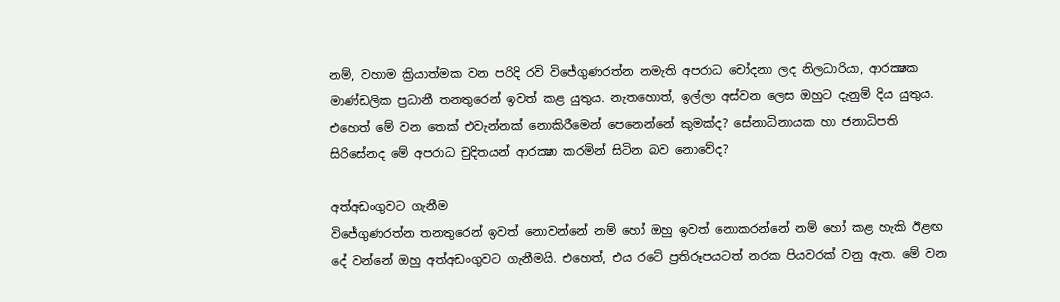නම්, වහාම ක්‍රියාත්මක වන පරිදි රවි විජේගුණරත්න නමැති අපරාධ චෝදනා ලද නිලධාරියා, ආරක්‍ෂක මාණ්ඩලික ප්‍රධානී තනතුරෙන් ඉවත් කළ යුතුය. නැතහොත්, ඉල්ලා අස්වන ලෙස ඔහුට දැනුම් දිය යුතුය. එහෙත් මේ වන තෙක් එවැන්නක් නොකිරීමෙන් පෙනෙන්නේ කුමක්ද? සේනාධිනායක හා ජනාධිපති සිරිසේනද මේ අපරාධ චුදිතයන් ආරක්‍ෂා කරමින් සිටින බව නොවේද?

අත්අඩංගුවට ගැනීම
විජේගුණරත්න තනතුරෙන් ඉවත් නොවන්නේ නම් හෝ ඔහු ඉවත් නොකරන්නේ නම් හෝ කළ හැකි ඊළඟ දේ වන්නේ ඔහු අත්අඩංගුවට ගැනීමයි. එහෙත්, එය රටේ ප්‍රතිරූපයටත් නරක පියවරක් වනු ඇත. මේ වන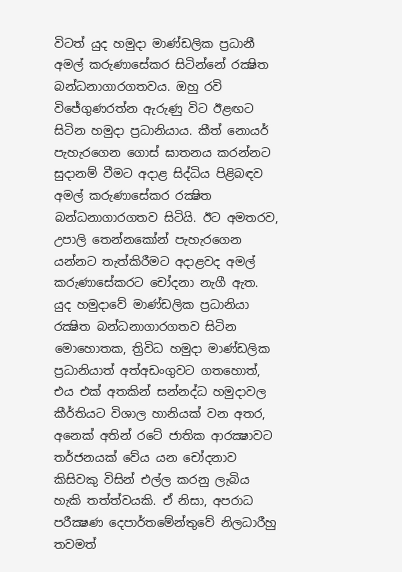විටත් යුද හමුදා මාණ්ඩලික ප්‍රධානී අමල් කරුණාසේකර සිටින්නේ රක්‍ෂිත බන්ධනාගාරගතවය. ඔහු රවි විජේගුණරත්න ඇරුණු විට ඊළඟට සිටින හමුදා ප්‍රධානියාය. කීත් නොයර් පැහැරගෙන ගොස් ඝාතනය කරන්නට සුදානම් වීමට අදාළ සිද්ධිය පිළිබඳව අමල් කරුණාසේකර රක්‍ෂිත බන්ධනාගාරගතව සිටියි. ඊට අමතරව, උපාලි තෙන්නකෝන් පැහැරගෙන යන්නට තැත්කිරීමට අදාළවද අමල් කරුණාසේකරට චෝදනා නැගී ඇත.
යුද හමුදාවේ මාණ්ඩලික ප්‍රධානියා රක්‍ෂිත බන්ධනාගාරගතව සිටින මොහොතක, ත්‍රිවිධ හමුදා මාණ්ඩලික ප්‍රධානියාත් අත්අඩංගුවට ගතහොත්, එය එක් අතකින් සන්නද්ධ හමුදාවල කීර්තියට විශාල හානියක් වන අතර, අනෙක් අතින් රටේ ජාතික ආරක්‍ෂාවට තර්ජනයක් වේය යන චෝදනාව කිසිවකු විසින් එල්ල කරනු ලැබිය හැකි තත්ත්වයකි. ඒ නිසා, අපරාධ පරීක්‍ෂණ දෙපාර්තමේන්තුවේ නිලධාරීහු තවමත්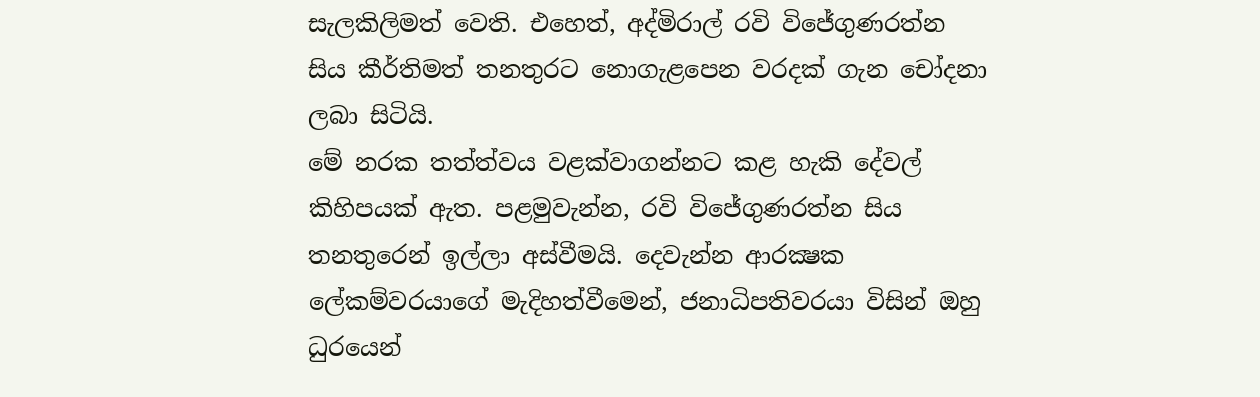සැලකිලිමත් වෙති. එහෙත්, අද්මිරාල් රවි විජේගුණරත්න සිය කීර්තිමත් තනතුරට නොගැළපෙන වරදක් ගැන චෝදනා ලබා සිටියි.
මේ නරක තත්ත්වය වළක්වාගන්නට කළ හැකි දේවල් කිහිපයක් ඇත. පළමුවැන්න, රවි විජේගුණරත්න සිය තනතුරෙන් ඉල්ලා අස්වීමයි. දෙවැන්න ආරක්‍ෂක ලේකම්වරයාගේ මැදිහත්වීමෙන්, ජනාධිපතිවරයා විසින් ඔහු ධුරයෙන්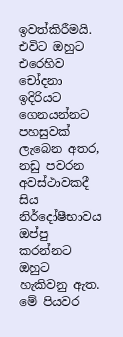ඉවත්කිරීමයි. එවිට ඔහුට එරෙහිව චෝදනා ඉදිරියට ගෙනයන්නට පහසුවක් ලැබෙන අතර, නඩු පවරන අවස්ථාවකදී සිය නිර්දෝෂීභාවය ඔප්පු කරන්නට ඔහුට හැකිවනු ඇත.
මේ පියවර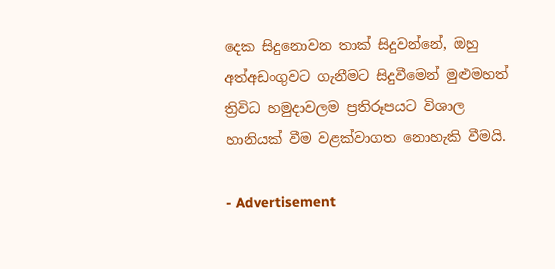දෙක සිදුනොවන තාක් සිදුවන්නේ, ඔහු අත්අඩංගුවට ගැනීමට සිදුවීමෙන් මුළුමහත් ත්‍රිවිධ හමුදාවලම ප්‍රතිරූපයට විශාල හානියක් වීම වළක්වාගත නොහැකි වීමයි.

- Advertisement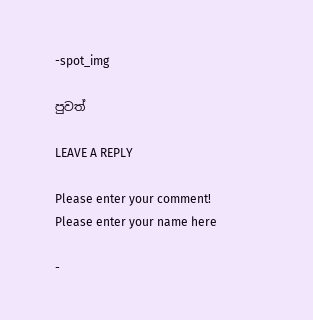-spot_img

පුවත්

LEAVE A REPLY

Please enter your comment!
Please enter your name here

-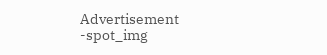Advertisement -spot_img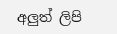අලුත් ලිපි